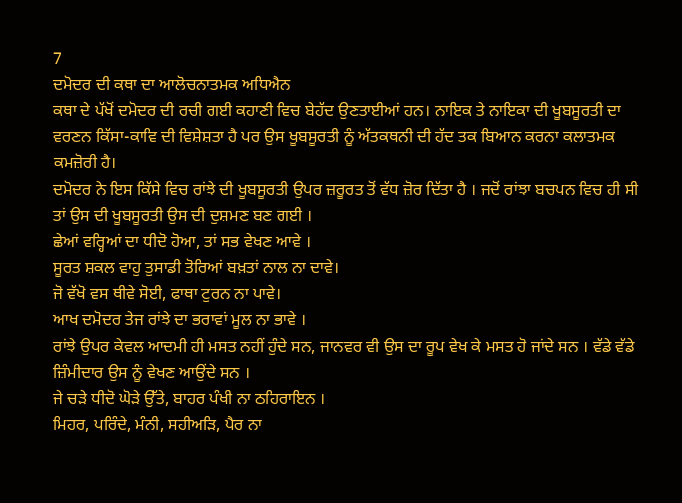7
ਦਮੋਦਰ ਦੀ ਕਥਾ ਦਾ ਆਲੋਚਨਾਤਮਕ ਅਧਿਐਨ
ਕਥਾ ਦੇ ਪੱਖੋਂ ਦਮੋਦਰ ਦੀ ਰਚੀ ਗਈ ਕਹਾਣੀ ਵਿਚ ਬੇਹੱਦ ਉਣਤਾਈਆਂ ਹਨ। ਨਾਇਕ ਤੇ ਨਾਇਕਾ ਦੀ ਖੂਬਸੂਰਤੀ ਦਾ ਵਰਣਨ ਕਿੱਸਾ-ਕਾਵਿ ਦੀ ਵਿਸ਼ੇਸ਼ਤਾ ਹੈ ਪਰ ਉਸ ਖੂਬਸੂਰਤੀ ਨੂੰ ਅੱਤਕਥਨੀ ਦੀ ਹੱਦ ਤਕ ਬਿਆਨ ਕਰਨਾ ਕਲਾਤਮਕ ਕਮਜ਼ੋਰੀ ਹੈ।
ਦਮੋਦਰ ਨੇ ਇਸ ਕਿੱਸੇ ਵਿਚ ਰਾਂਝੇ ਦੀ ਖੂਬਸੂਰਤੀ ਉਪਰ ਜ਼ਰੂਰਤ ਤੋਂ ਵੱਧ ਜ਼ੋਰ ਦਿੱਤਾ ਹੈ । ਜਦੋਂ ਰਾਂਝਾ ਬਚਪਨ ਵਿਚ ਹੀ ਸੀ ਤਾਂ ਉਸ ਦੀ ਖੂਬਸੂਰਤੀ ਉਸ ਦੀ ਦੁਸ਼ਮਣ ਬਣ ਗਈ ।
ਛੇਆਂ ਵਰ੍ਹਿਆਂ ਦਾ ਧੀਦੋ ਹੋਆ, ਤਾਂ ਸਭ ਵੇਖਣ ਆਵੇ ।
ਸੂਰਤ ਸ਼ਕਲ ਵਾਹੁ ਤੁਸਾਡੀ ਤੋਰਿਆਂ ਬਖ਼ਤਾਂ ਨਾਲ ਨਾ ਦਾਵੇ।
ਜੋ ਵੱਖੋ ਵਸ ਥੀਵੇ ਸੋਈ, ਫਾਥਾ ਟੁਰਨ ਨਾ ਪਾਵੇ।
ਆਖ ਦਮੋਦਰ ਤੇਜ ਰਾਂਝੇ ਦਾ ਭਰਾਵਾਂ ਮੂਲ ਨਾ ਭਾਵੇ ।
ਰਾਂਝੇ ਉਪਰ ਕੇਵਲ ਆਦਮੀ ਹੀ ਮਸਤ ਨਹੀਂ ਹੁੰਦੇ ਸਨ, ਜਾਨਵਰ ਵੀ ਉਸ ਦਾ ਰੂਪ ਵੇਖ ਕੇ ਮਸਤ ਹੋ ਜਾਂਦੇ ਸਨ । ਵੱਡੇ ਵੱਡੇ ਜ਼ਿੰਮੀਦਾਰ ਉਸ ਨੂੰ ਵੇਖਣ ਆਉਂਦੇ ਸਨ ।
ਜੇ ਚੜੇ ਧੀਦੋ ਘੋੜੇ ਉੱਤੇ, ਬਾਹਰ ਪੰਖੀ ਨਾ ਠਹਿਰਾਇਨ ।
ਮਿਹਰ, ਪਰਿੰਦੇ, ਮੰਨੀ, ਸਹੀਅੜਿ, ਪੈਰ ਨਾ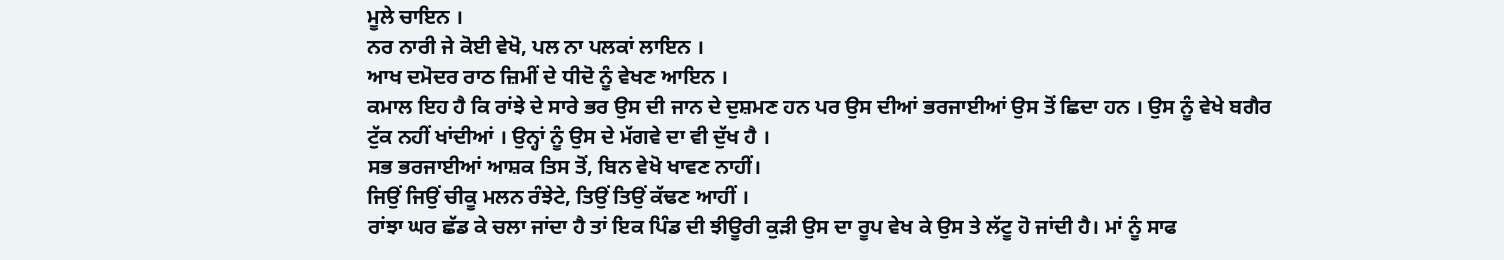ਮੂਲੇ ਚਾਇਨ ।
ਨਰ ਨਾਰੀ ਜੇ ਕੋਈ ਵੇਖੋ, ਪਲ ਨਾ ਪਲਕਾਂ ਲਾਇਨ ।
ਆਖ ਦਮੋਦਰ ਰਾਠ ਜ਼ਿਮੀਂ ਦੇ ਧੀਦੋ ਨੂੰ ਵੇਖਣ ਆਇਨ ।
ਕਮਾਲ ਇਹ ਹੈ ਕਿ ਰਾਂਝੇ ਦੇ ਸਾਰੇ ਭਰ ਉਸ ਦੀ ਜਾਨ ਦੇ ਦੁਸ਼ਮਣ ਹਨ ਪਰ ਉਸ ਦੀਆਂ ਭਰਜਾਈਆਂ ਉਸ ਤੋਂ ਛਿਦਾ ਹਨ । ਉਸ ਨੂੰ ਵੇਖੇ ਬਗੈਰ ਟੁੱਕ ਨਹੀਂ ਖਾਂਦੀਆਂ । ਉਨ੍ਹਾਂ ਨੂੰ ਉਸ ਦੇ ਮੱਗਵੇ ਦਾ ਵੀ ਦੁੱਖ ਹੈ ।
ਸਭ ਭਰਜਾਈਆਂ ਆਸ਼ਕ ਤਿਸ ਤੋਂ, ਬਿਨ ਵੇਖੋ ਖਾਵਣ ਨਾਹੀਂ।
ਜਿਉਂ ਜਿਉਂ ਚੀਕੂ ਮਲਨ ਰੰਝੇਟੇ, ਤਿਉਂ ਤਿਉਂ ਕੱਢਣ ਆਹੀਂ ।
ਰਾਂਝਾ ਘਰ ਛੱਡ ਕੇ ਚਲਾ ਜਾਂਦਾ ਹੈ ਤਾਂ ਇਕ ਪਿੰਡ ਦੀ ਝੀਊਰੀ ਕੁੜੀ ਉਸ ਦਾ ਰੂਪ ਵੇਖ ਕੇ ਉਸ ਤੇ ਲੱਟੂ ਹੋ ਜਾਂਦੀ ਹੈ। ਮਾਂ ਨੂੰ ਸਾਫ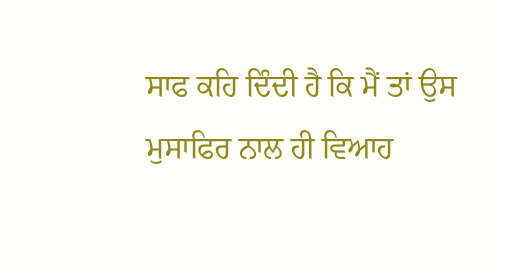ਸਾਫ ਕਹਿ ਦਿੰਦੀ ਹੈ ਕਿ ਮੈਂ ਤਾਂ ਉਸ ਮੁਸਾਫਿਰ ਨਾਲ ਹੀ ਵਿਆਹ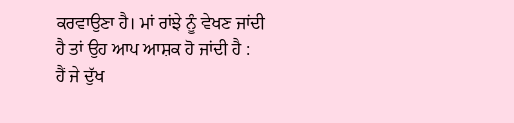ਕਰਵਾਉਣਾ ਹੈ। ਮਾਂ ਰਾਂਝੇ ਨੂੰ ਵੇਖਣ ਜਾਂਦੀ ਹੈ ਤਾਂ ਉਹ ਆਪ ਆਸ਼ਕ ਹੋ ਜਾਂਦੀ ਹੈ :
ਹੈਂ ਜੇ ਦੁੱਖ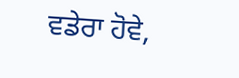ਵਡੇਰਾ ਹੋਵੇ,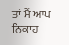ਤਾਂ ਮੈਂ ਆਪ ਨਿਕਾਹ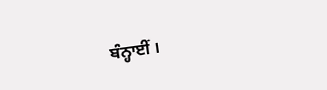ਬੰਨ੍ਹਾਈਂ ।